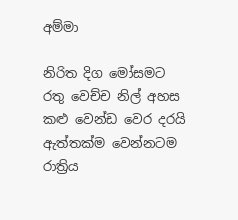අම්මා

නිරිත දිග මෝසමට
රතු වෙච්ච නිල් අහස
කළු වෙන්ඩ වෙර දරයි
ඇත්තක්ම වෙන්නටම
රාත්‍රිය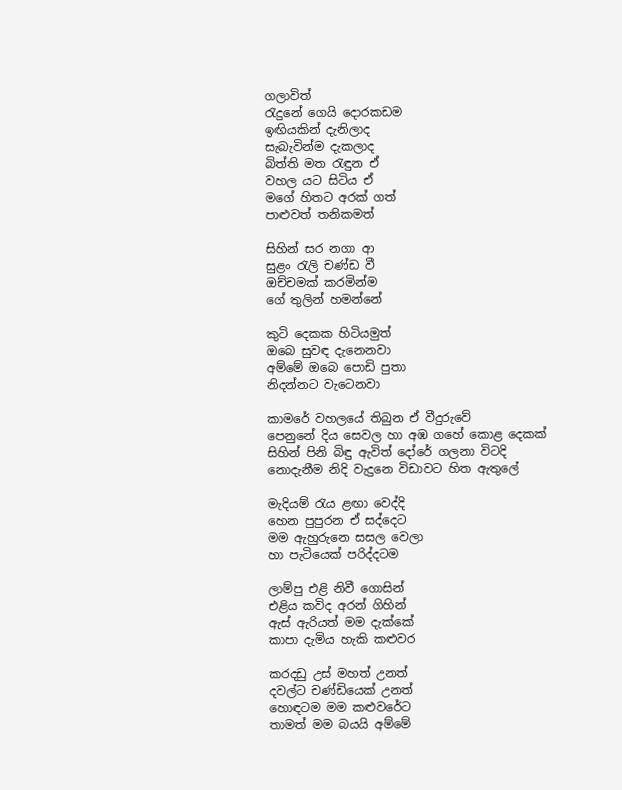ගලාවිත්
රැදුනේ ගෙයි දොරකඩම
ඉඟියකින් දැනිලාද
සැබැවින්ම දැකලාද
බිත්ති මත රැඳුන ඒ
වහල යට සිටිය ඒ
මගේ හිතට අරක් ගත්
පාළුවත් තනිකමත්

සිහින් සර නගා ආ
සුළං රැලි චණ්ඩ වී
ඔච්චමක් කරමින්ම
ගේ තුලින් හමන්නේ

කුටි දෙකක හිටියමුත්
ඔබෙ සුවඳ දැනෙනවා
අම්මේ ඔබෙ පොඩි පුතා
නිදන්නට වැටෙනවා

කාමරේ වහලයේ තිබුන ඒ වීදුරුවේ
පෙනුනේ දිය සෙවල හා අඹ ගහේ කොළ දෙකක්
සිහින් පිනි බිඳු ඇවිත් දෝරේ ගලනා විටදි
නොදැනීම නිදි වැදුනෙ විඩාවට හිත ඇතුලේ

මැදියම් රැය ළඟා වෙද්දි
හෙන පුපුරන ඒ සද්දෙට
මම ඇහුරුනෙ සසල වෙලා
හා පැටියෙක් පරිද්දටම

ලාම්පු එළි නිවී ගොසින්
එළිය කවිද අරන් ගිහින්
ඇස් ඇරියත් මම දැක්කේ
කාපා දැමිය හැකි කළුවර

කරදඩු උස් මහත් උනත්
දවල්ට චණ්ඩියෙක් උනත්
හොඳටම මම කළුවරේට
තාමත් මම බයයි අම්මේ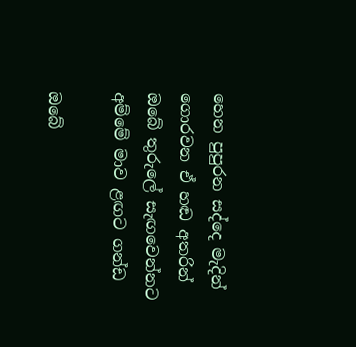හෙන පුපුරන සද්දෙ මැදින්
ගොරවන ඒ හඬ අතරින්
ඔබේ තුරුලේ සැඟවෙන්නට
අම්මේ මාව ළඟට ගන්ඩ

ඔබේ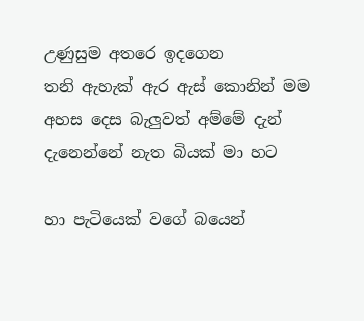උණුසුම අතරෙ ඉදගෙන
තනි ඇහැක් ඇර ඇස් කොනින් මම
අහස දෙස බැලුවත් අම්මේ දැන්
දැනෙන්නේ නැත බියක් මා හට

හා පැටියෙක් වගේ බයෙන්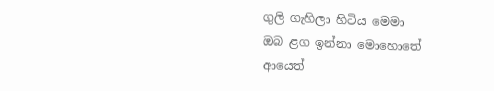ගුලි ගැහිලා හිටිය මෙමා
ඔබ ළග ඉන්නා මොහොතේ
ආයෙත්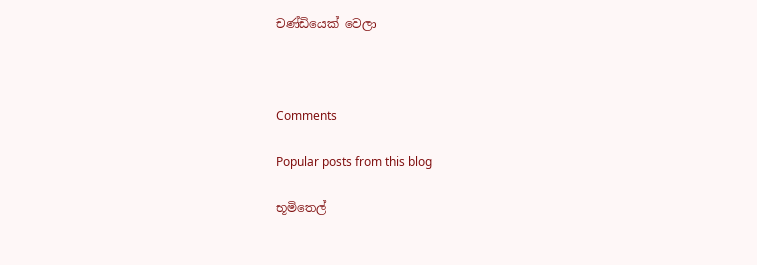චණ්ඩියෙක් වෙලා



Comments

Popular posts from this blog

භූමිතෙල්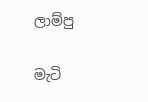ලාම්පු

මැටි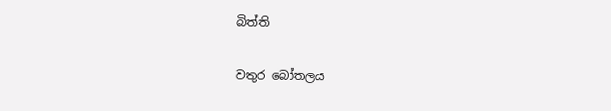බිත්ති

වතුර බෝතලය